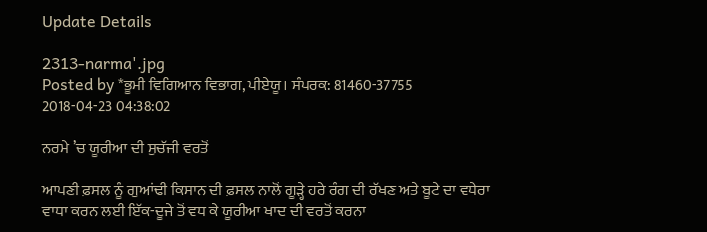Update Details

2313-narma'.jpg
Posted by *ਭੂਮੀ ਵਿਗਿਆਨ ਵਿਭਾਗ, ਪੀਏਯੂ। ਸੰਪਰਕ: 81460-37755
2018-04-23 04:38:02

ਨਰਮੇ ’ਚ ਯੂਰੀਆ ਦੀ ਸੁਚੱਜੀ ਵਰਤੋਂ

ਆਪਣੀ ਫ਼ਸਲ ਨੂੰ ਗੁਆਂਢੀ ਕਿਸਾਨ ਦੀ ਫ਼ਸਲ ਨਾਲੋਂ ਗੂੜ੍ਹੇ ਹਰੇ ਰੰਗ ਦੀ ਰੱਖਣ ਅਤੇ ਬੂਟੇ ਦਾ ਵਧੇਰਾ ਵਾਧਾ ਕਰਨ ਲਈ ਇੱਕ-ਦੂਜੇ ਤੋਂ ਵਧ ਕੇ ਯੂਰੀਆ ਖਾਦ ਦੀ ਵਰਤੋਂ ਕਰਨਾ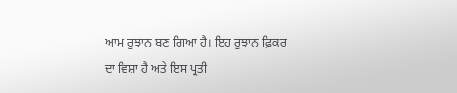ਆਮ ਰੁਝਾਨ ਬਣ ਗਿਆ ਹੈ। ਇਹ ਰੁਝਾਨ ਫ਼ਿਕਰ ਦਾ ਵਿਸ਼ਾ ਹੈ ਅਤੇ ਇਸ ਪ੍ਰਤੀ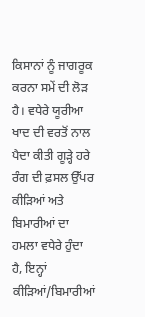ਕਿਸਾਨਾਂ ਨੂੰ ਜਾਗਰੂਕ ਕਰਨਾ ਸਮੇਂ ਦੀ ਲੋੜ ਹੈ। ਵਧੇਰੇ ਯੂਰੀਆ ਖਾਦ ਦੀ ਵਰਤੋਂ ਨਾਲ ਪੈਦਾ ਕੀਤੀ ਗੂੜ੍ਹੇ ਹਰੇ ਰੰਗ ਦੀ ਫ਼ਸਲ ਉੱਪਰ ਕੀੜਿਆਂ ਅਤੇ ਬਿਮਾਰੀਆਂ ਦਾ ਹਮਲਾ ਵਧੇਰੇ ਹੁੰਦਾ ਹੈ, ਇਨ੍ਹਾਂ ਕੀੜਿਆਂ/ਬਿਮਾਰੀਆਂ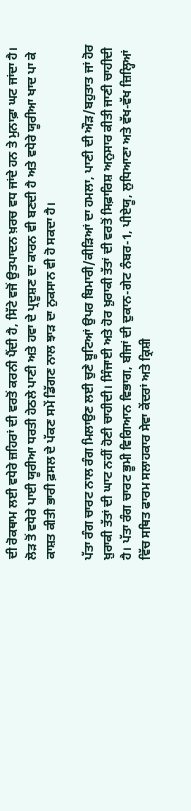ਦੀ ਰੋਕਥਾਮ ਲਈ ਵਧੇਰੇ ਜ਼ਹਿਰਾਂ ਦੀ ਵਰਤੋਂ ਕਰਨੀ ਪੈਂਦੀ ਹੈ, ਸਿੱਟੇ ਵਜੋਂ ਉਤਪਾਦਨ ਖ਼ਰਚ ਵਧ ਜਾਂਦੇ ਹਨ ਤੇ ਮੁਨਾਫ਼ਾ ਘਟ ਜਾਂਦਾ ਹੈ। ਲੋੜ ਤੋਂ ਵਧੇਰੇ ਪਾਈ ਯੂਰੀਆ ਧਰਤੀ ਹੇਠਲੇ ਪਾਣੀ ਅਤੇ ਹਵਾ ਦੇ ਪ੍ਰਦੂਸ਼ਣ ਦਾ ਕਾਰਨ ਵੀ ਬਣਦੀ ਹੈ ਅਤੇ ਵਧੇਰੇ ਯੂਰੀਆ ਖਾਦ ਪਾ ਕੇ ਕਾਸ਼ਤ ਕੀਤੀ ਭਾਰੀ ਫ਼ਸਲ ਦੇ ਪੱਕਣ ਸਮੇਂ ਡਿੱਗਣ ਨਾਲ ਝਾੜ ਦਾ ਨੁਕਸਾਨ ਵੀ ਹੋ ਸਕਦਾ ਹੈ।

ਪੱਤਾ ਰੰਗ ਚਾਰਟ ਨਾਲ ਰੰਗ ਮਿਲਾਉਣ ਲਈ ਚੁਣੇ ਬੂਟਿਆਂ ਉਪਰ ਬਿਮਾਰੀ/ਕੀੜਿਆਂ ਦਾ ਹਮਲਾ, ਪਾਣੀ ਦੀ ਔੜ/ਬਹੁਤਾਤ ਜਾਂ ਹੋਰ ਖ਼ੁਰਾਕੀ ਤੱਤਾਂ ਦੀ ਘਾਟ ਨਹੀਂ ਹੋਣੀ ਚਾਹੀਦੀ। ਸਿੰਜਾਈ ਅਤੇ ਹੋਰ ਖ਼ੁਰਾਕੀ ਤੱਤਾਂ ਦੀ ਵਰਤੋਂ ਸਿਫ਼ਾਰਿਸ਼ ਅਨੁਸਾਰ ਕੀਤੀ ਜਾਣੀ ਚਾਹੀਦੀ ਹੈ। ਪੱਤਾ ਰੰਗ ਚਾਰਟ ਭੂਮੀ ਵਿਗਿਆਨ ਵਿਭਾਗ, ਬੀਜਾਂ ਦੀ ਦੁਕਾਨ-ਗੇਟ ਨੰਬਰ-1, ਪੀਏਯੂ, ਲੁਧਿਆਣਾ ਅਤੇ ਵੱਖ-ਵੱਖ ਜ਼ਿਲ੍ਹਿਆਂ ਵਿੱਚ ਸਥਿਤ ਫਾਰਮ ਸਲਾਹਕਾਰ ਸੇਵਾ ਕੇਂਦਰਾਂ ਅਤੇ ਕ੍ਰਿਸ਼ੀ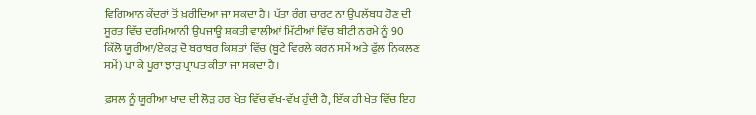ਵਿਗਿਆਨ ਕੇਂਦਰਾਂ ਤੋਂ ਖ਼ਰੀਦਿਆ ਜਾ ਸਕਦਾ ਹੈ। ਪੱਤਾ ਰੰਗ ਚਾਰਟ ਨਾ ਉਪਲੱਬਧ ਹੋਣ ਦੀ ਸੂਰਤ ਵਿੱਚ ਦਰਮਿਆਨੀ ਉਪਜਾਊ ਸ਼ਕਤੀ ਵਾਲੀਆਂ ਮਿੱਟੀਆਂ ਵਿੱਚ ਬੀਟੀ ਨਰਮੇ ਨੂੰ 90 ਕਿੱਲੋ ਯੂਰੀਆ/ਏਕੜ ਦੋ ਬਰਾਬਰ ਕਿਸ਼ਤਾਂ ਵਿੱਚ (ਬੂਟੇ ਵਿਰਲੇ ਕਰਨ ਸਮੇਂ ਅਤੇ ਫੁੱਲ ਨਿਕਲਣ ਸਮੇਂ) ਪਾ ਕੇ ਪੂਰਾ ਝਾੜ ਪ੍ਰਾਪਤ ਕੀਤਾ ਜਾ ਸਕਦਾ ਹੈ।

ਫ਼ਸਲ ਨੂੰ ਯੂਰੀਆ ਖਾਦ ਦੀ ਲੋੜ ਹਰ ਖੇਤ ਵਿੱਚ ਵੱਖ-ਵੱਖ ਹੁੰਦੀ ਹੈ, ਇੱਕ ਹੀ ਖੇਤ ਵਿੱਚ ਇਹ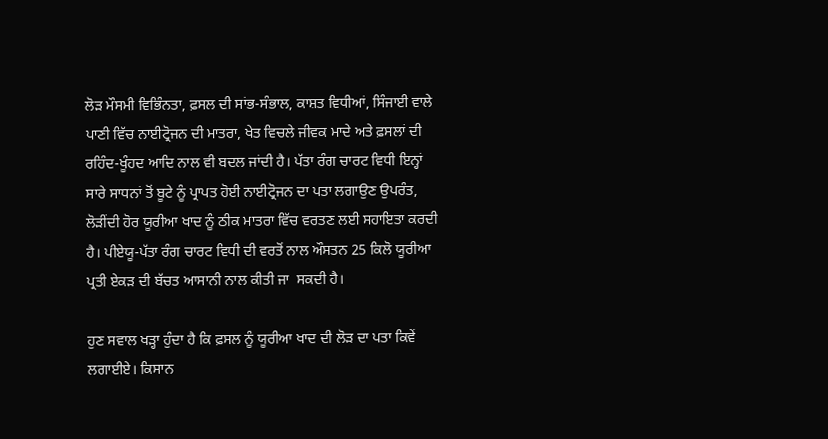ਲੋੜ ਮੌਸਮੀ ਵਿਭਿੰਨਤਾ, ਫ਼ਸਲ ਦੀ ਸਾਂਭ-ਸੰਭਾਲ, ਕਾਸ਼ਤ ਵਿਧੀਆਂ, ਸਿੰਜਾਈ ਵਾਲੇ ਪਾਣੀ ਵਿੱਚ ਨਾਈਟ੍ਰੋਜਨ ਦੀ ਮਾਤਰਾ, ਖੇਤ ਵਿਚਲੇ ਜੀਵਕ ਮਾਦੇ ਅਤੇ ਫ਼ਸਲਾਂ ਦੀ ਰਹਿੰਦ-ਖੂੰਹਦ ਆਦਿ ਨਾਲ ਵੀ ਬਦਲ ਜਾਂਦੀ ਹੈ। ਪੱਤਾ ਰੰਗ ਚਾਰਟ ਵਿਧੀ ਇਨ੍ਹਾਂ ਸਾਰੇ ਸਾਧਨਾਂ ਤੋਂ ਬੂਟੇ ਨੂੰ ਪ੍ਰਾਪਤ ਹੋਈ ਨਾਈਟ੍ਰੋਜਨ ਦਾ ਪਤਾ ਲਗਾਉਣ ਉਪਰੰਤ, ਲੋੜੀਂਦੀ ਹੋਰ ਯੂਰੀਆ ਖਾਦ ਨੂੰ ਠੀਕ ਮਾਤਰਾ ਵਿੱਚ ਵਰਤਣ ਲਈ ਸਹਾਇਤਾ ਕਰਦੀ ਹੈ। ਪੀਏਯੂ-ਪੱਤਾ ਰੰਗ ਚਾਰਟ ਵਿਧੀ ਦੀ ਵਰਤੋਂ ਨਾਲ ਔਸਤਨ 25 ਕਿਲੋ ਯੂਰੀਆ ਪ੍ਰਤੀ ਏਕੜ ਦੀ ਬੱਚਤ ਆਸਾਨੀ ਨਾਲ ਕੀਤੀ ਜਾ  ਸਕਦੀ ਹੈ।

ਹੁਣ ਸਵਾਲ ਖੜ੍ਹਾ ਹੁੰਦਾ ਹੈ ਕਿ ਫ਼ਸਲ ਨੂੰ ਯੂਰੀਆ ਖਾਦ ਦੀ ਲੋੜ ਦਾ ਪਤਾ ਕਿਵੇਂ ਲਗਾਈਏ। ਕਿਸਾਨ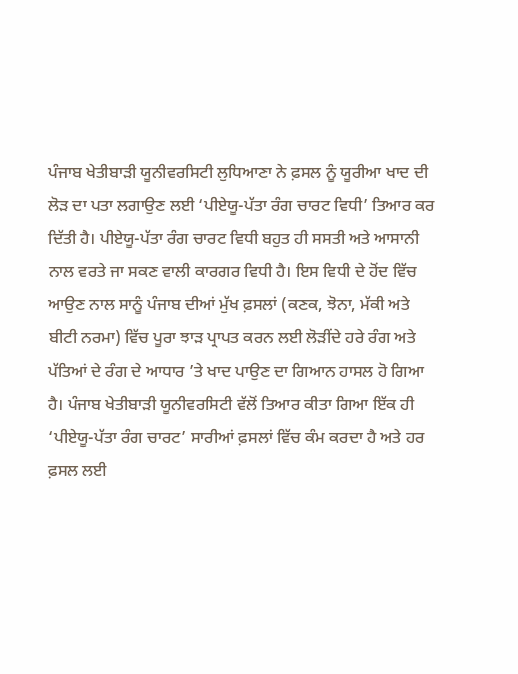ਪੰਜਾਬ ਖੇਤੀਬਾੜੀ ਯੂਨੀਵਰਸਿਟੀ ਲੁਧਿਆਣਾ ਨੇ ਫ਼ਸਲ ਨੂੰ ਯੂਰੀਆ ਖਾਦ ਦੀ ਲੋੜ ਦਾ ਪਤਾ ਲਗਾਉਣ ਲਈ ‘ਪੀਏਯੂ-ਪੱਤਾ ਰੰਗ ਚਾਰਟ ਵਿਧੀ’ ਤਿਆਰ ਕਰ ਦਿੱਤੀ ਹੈ। ਪੀਏਯੂ-ਪੱਤਾ ਰੰਗ ਚਾਰਟ ਵਿਧੀ ਬਹੁਤ ਹੀ ਸਸਤੀ ਅਤੇ ਆਸਾਨੀ ਨਾਲ ਵਰਤੇ ਜਾ ਸਕਣ ਵਾਲੀ ਕਾਰਗਰ ਵਿਧੀ ਹੈ। ਇਸ ਵਿਧੀ ਦੇ ਹੋਂਦ ਵਿੱਚ ਆਉਣ ਨਾਲ ਸਾਨੂੰ ਪੰਜਾਬ ਦੀਆਂ ਮੁੱਖ ਫ਼ਸਲਾਂ (ਕਣਕ, ਝੋਨਾ, ਮੱਕੀ ਅਤੇ ਬੀਟੀ ਨਰਮਾ) ਵਿੱਚ ਪੂਰਾ ਝਾੜ ਪ੍ਰਾਪਤ ਕਰਨ ਲਈ ਲੋੜੀਂਦੇ ਹਰੇ ਰੰਗ ਅਤੇ ਪੱਤਿਆਂ ਦੇ ਰੰਗ ਦੇ ਆਧਾਰ ’ਤੇ ਖਾਦ ਪਾਉਣ ਦਾ ਗਿਆਨ ਹਾਸਲ ਹੋ ਗਿਆ ਹੈ। ਪੰਜਾਬ ਖੇਤੀਬਾੜੀ ਯੂਨੀਵਰਸਿਟੀ ਵੱਲੋਂ ਤਿਆਰ ਕੀਤਾ ਗਿਆ ਇੱਕ ਹੀ ‘ਪੀਏਯੂ-ਪੱਤਾ ਰੰਗ ਚਾਰਟ’ ਸਾਰੀਆਂ ਫ਼ਸਲਾਂ ਵਿੱਚ ਕੰਮ ਕਰਦਾ ਹੈ ਅਤੇ ਹਰ ਫ਼ਸਲ ਲਈ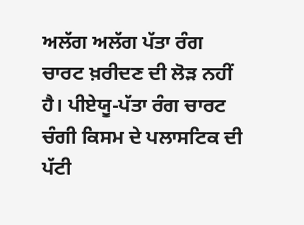ਅਲੱਗ ਅਲੱਗ ਪੱਤਾ ਰੰਗ ਚਾਰਟ ਖ਼ਰੀਦਣ ਦੀ ਲੋੜ ਨਹੀਂ ਹੈ। ਪੀਏਯੂ-ਪੱਤਾ ਰੰਗ ਚਾਰਟ ਚੰਗੀ ਕਿਸਮ ਦੇ ਪਲਾਸਟਿਕ ਦੀ ਪੱਟੀ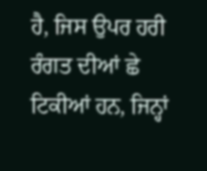ਹੈ, ਜਿਸ ਉਪਰ ਹਰੀ ਰੰਗਤ ਦੀਆਂ ਛੇ ਟਿਕੀਆਂ ਹਨ, ਜਿਨ੍ਹਾਂ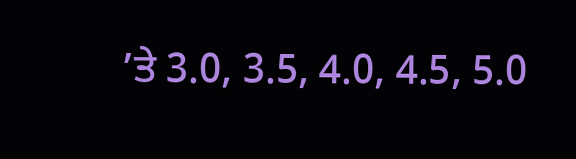’ਤੇ 3.0, 3.5, 4.0, 4.5, 5.0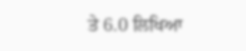ਤੇ 6.0 ਲਿਖਿਆ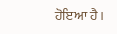ਹੋਇਆ ਹੈ।